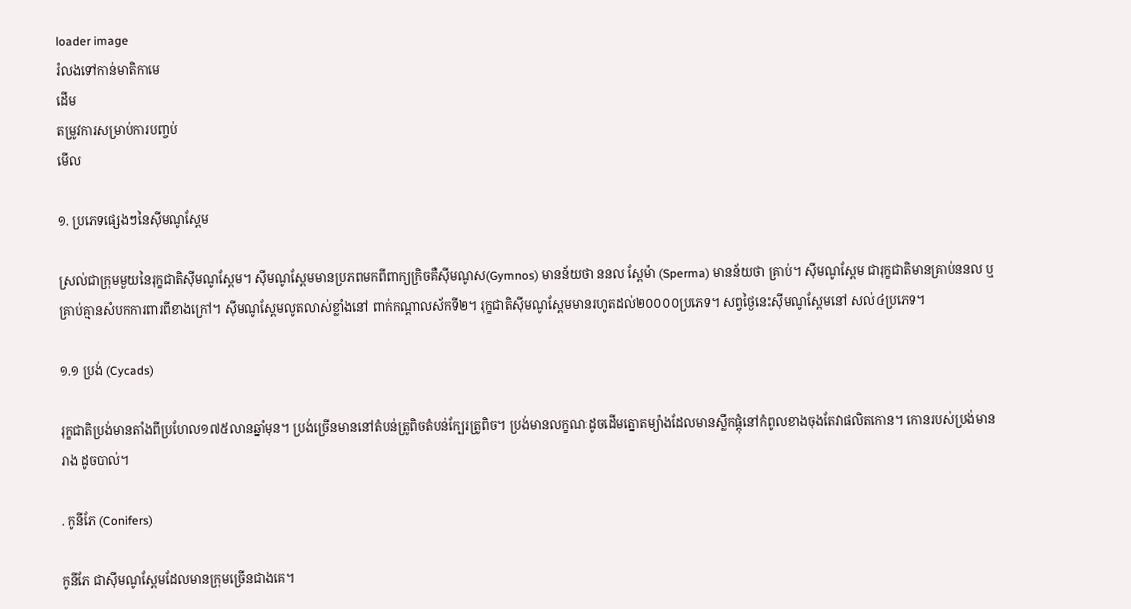loader image
រំលងទៅកាន់មាតិកាមេ
ដើម
តម្រូវការសម្រាប់ការបញ្ចប់
មើល

១. ប្រភេទផ្សេងៗនៃស៊ីមណូស្ពែម

ស្រល់ជាក្រុមមួយនៃរុក្ខជាតិស៊ីមណូស្ពែម។ ស៊ីមណូស្ពែមមានប្រភពមកពីពាក្យក្រិចគឺស៊ីមណូស(Gymnos) មានន័យថា ននល ស្ពែម៉ា (Sperma) មានន័យថា គ្រាប់។ ស៊ីមណូស្ពែម ជារុក្ខជាតិមានគ្រាប់ននល ឬគ្រាប់គ្មានសំបកការពារពីខាងក្រៅ។ ស៊ីមណូស្ពែមលូតលាស់ខ្លាំងនៅ ពាក់កណ្ដាលស័កទី២។ រុក្ខជាតិស៊ីមណូស្ពែមមានរហូតដល់២០០០០ប្រភេទ។ សព្វថ្ងៃនេះស៊ីមណូស្ពែមនៅ សល់៤ប្រភេទ។

១.១ ប្រង់ (Cycads)

រុក្ខជាតិប្រង់មានតាំងពីប្រហែល១៧៥លានឆ្នាំមុន។ ប្រង់ច្រើនមាននៅតំបន់ត្រូពិចតំបន់ក្បែរត្រូពិច។ ប្រង់មានលក្ខណៈដូចដើមត្នោតម្យ៉ាងដែលមានស្លឹកផ្ដុំនៅកំពូលខាងចុងតែវាផលិតកោន។ កោនរបស់ប្រង់មានរាង ដូចបាល់។

. កូនីភែ (Conifers)

កូនីភែ ជាស៊ីមណូស្ពែមដែលមានក្រុមច្រើនជាងគេ។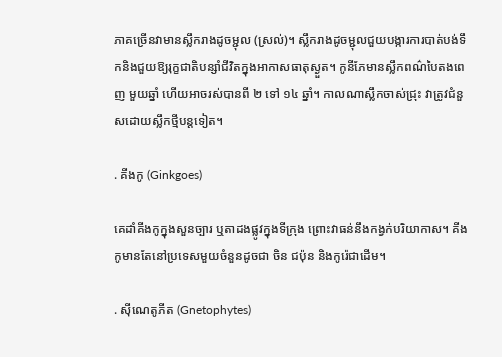ភាគច្រើនវាមានស្លឹករាងដូចម្ជុល (ស្រល់)។ ស្លឹករាងដូចម្ជុលជួយបង្ការការបាត់បង់ទឹកនិងជួយឱ្យរុក្ខជាតិបន្សាំជីវិតក្នុងអាកាសធាតុស្ងួត។ កូនីភែមានស្លឹកពណ៌បៃតងពេញ មួយឆ្នាំ ហើយអាចរស់បានពី ២ ទៅ ១៤ ឆ្នាំ។ កាលណាស្លឹកចាស់ជ្រុះ វាត្រូវជំនួសដោយស្លឹកថ្មីបន្ដទៀត។

. គីងកូ (Ginkgoes)

គេដាំគីងកូក្នុងសួនច្បារ ឬតាដងផ្លូវក្នុងទីក្រុង ព្រោះវាធន់នឹងកង្វក់បរិយាកាស។ គីងកូមានតែនៅប្រទេសមួយចំនួនដូចជា ចិន ជប៉ុន និងកូរ៉េជាដើម។

. ស៊ីណេតូភីត (Gnetophytes)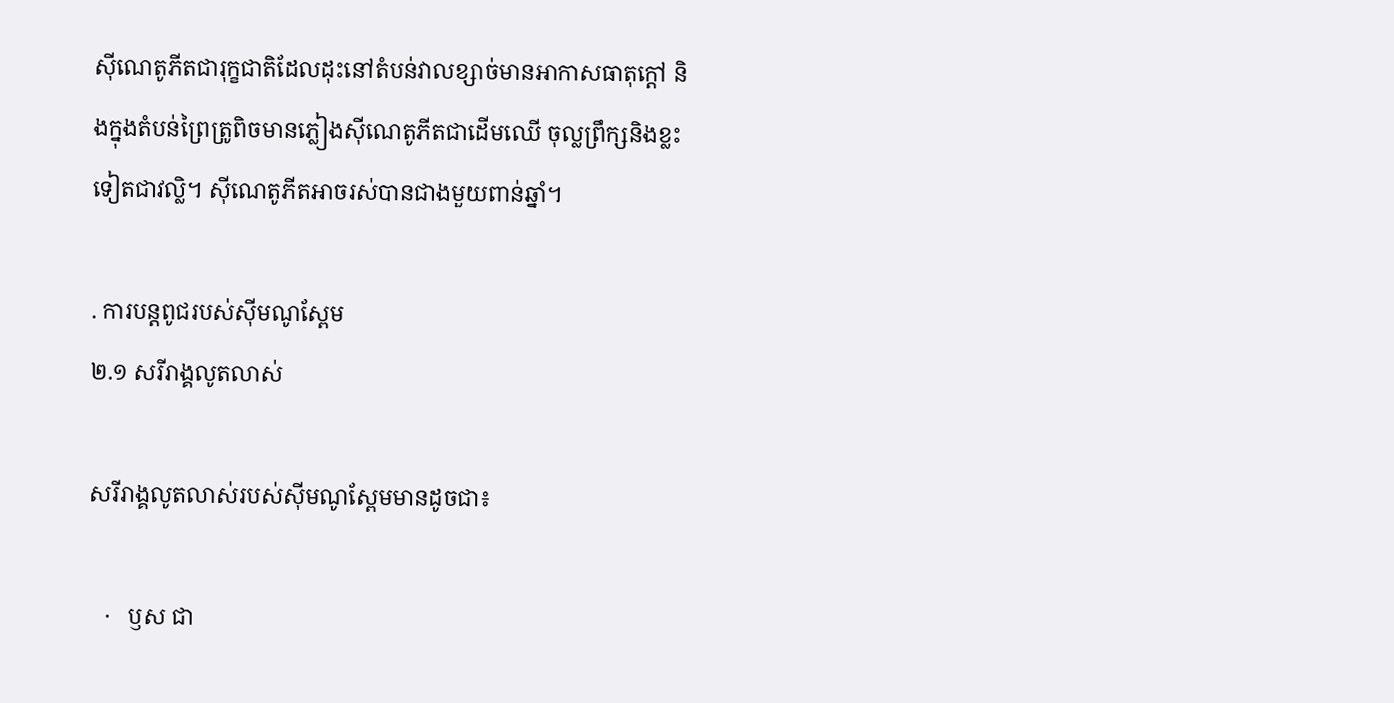ស៊ីណេតូភីតជារុក្ខជាតិដែលដុះនៅតំបន់វាលខ្សាច់មានអាកាសធាតុក្ដៅ និងក្នុងតំបន់ព្រៃតូ្រពិចមានភ្លៀងស៊ីណេតូភីតជាដើមឈើ ចុល្លព្រឹក្សនិងខ្លះទៀតជាវល្លិ។ ស៊ីណេតូភីតអាចរស់បានជាងមួយពាន់ឆ្នាំ។

. ការបន្ដពូជរបស់ស៊ីមណូស្ពែម
២.១ សរីរាង្គលូតលាស់

សរីរាង្គលូតលាស់របស់ស៊ីមណូស្ពែមមានដូចជា៖

   ·   ឫស ជា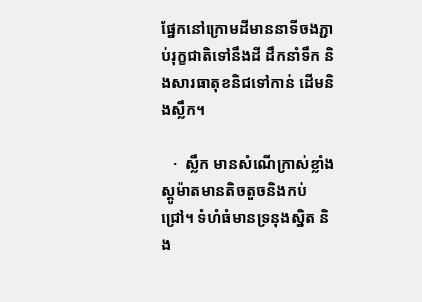ផ្នែកនៅក្រោមដីមាននាទីចងភ្ជាប់រុក្ខជាតិទៅនឹងដី ដឹកនាំទឹក និងសារធាតុខនិជទៅកាន់ ដើមនិងស្លឹក។

   ·  ស្លឹក មានសំណើក្រាស់ខ្លាំង ស្ដូម៉ាតមានតិចតួចនិងកប់ជ្រៅ។ ទំហំធំមានទ្រនុងស្និត និង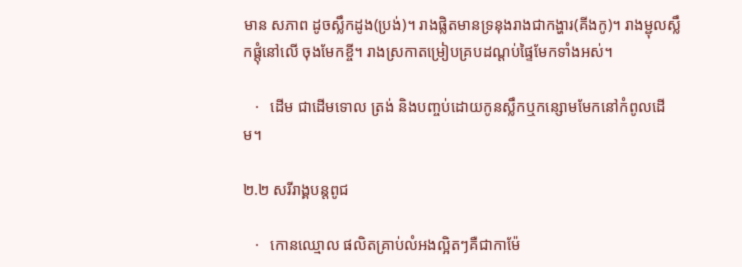មាន សភាព ដូចស្លឹកដូង(ប្រង់)។ រាងផ្លិតមានទ្រនុងរាងជាកង្ហារ(គីងកូ)។ រាងម្ជុលស្លឹកផ្ដុំនៅលើ ចុងមែកខ្ចី។ រាងស្រកាតម្រៀបគ្របដណ្ដប់ផ្ទៃមែកទាំងអស់។

   ·   ដើម ជាដើមទោល ត្រង់ និងបញ្ចប់ដោយកូនស្លឹកឬកន្សោមមែកនៅកំពូលដើម។

២.២ សរីរាង្គបន្ដពូជ

   ·   កោនឈ្មោល ផលិតគ្រាប់លំអងល្អិតៗគឺជាកាម៉ែ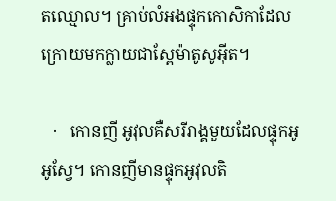តឈ្មោល។ គ្រាប់លំអងផ្ទុកកោសិកាដែលក្រោយមកក្លាយជាស្ពែម៉ាតូសូអ៊ីត។

   ·   កោនញី អូវុលគឺសរីរាង្គមួយដែលផ្ទុកអូអូស្វែ។ កោនញីមានផ្ទុកអូវុលតិ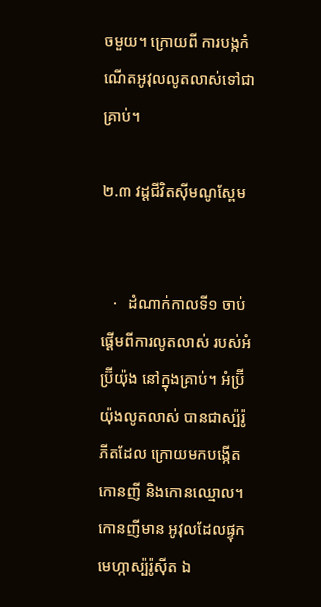ចមួយ។ ក្រោយពី ការបង្កកំណើតអូវុលលូតលាស់ទៅជាគ្រាប់។

២.៣ វដ្ដជីវិតស៊ីមណូស្ពែម


   ·   ដំណាក់កាលទី១ ចាប់ផ្ដើមពីការលូតលាស់ របស់អំប្រ៊ីយ៉ុង នៅក្នុងគ្រាប់។ អំប្រ៊ីយ៉ុងលូតលាស់ បានជាស្ប៉រ៉ូភីតដែល ក្រោយមកបង្កើតកោនញី និងកោនឈ្មោល។ កោនញីមាន អូវុលដែលផ្ទុកមេហ្កាស្ប៉រ៉ូស៊ីត ឯ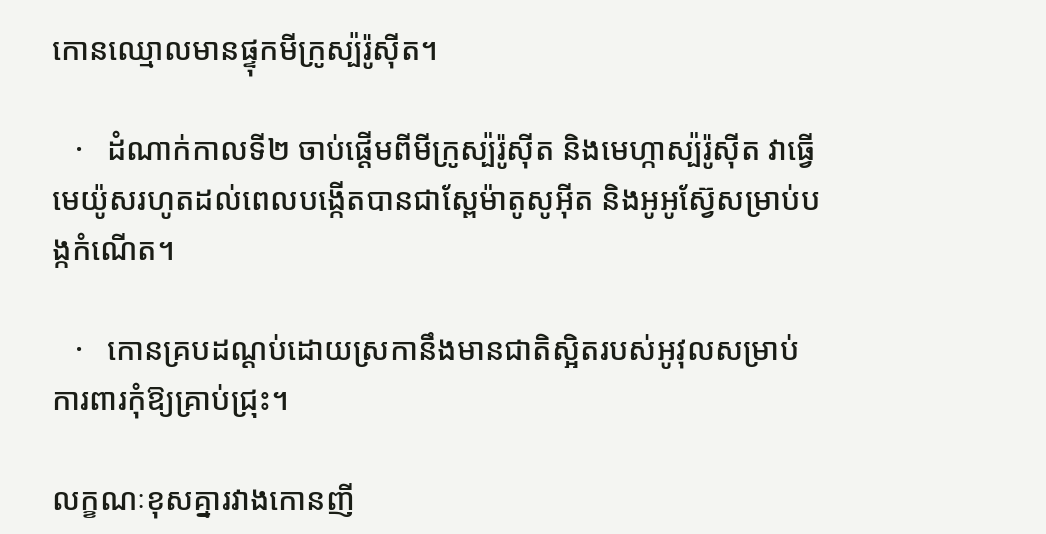កោនឈ្មោលមានផ្ទុកមីក្រូស្ប៉រ៉ូស៊ីត។

   ·   ដំណាក់កាលទី២ ចាប់ផ្ដើមពីមីក្រូស្ប៉រ៉ូស៊ីត និងមេហ្កាស្ប៉រ៉ូស៊ីត វាធ្វើមេយ៉ូសរហូតដល់ពេលបង្កើតបានជាស្ពែម៉ាតូសូអ៊ីត និងអូអូស៊្វែសម្រាប់បង្កកំណើត។

   ·   កោនគ្របដណ្ដប់ដោយស្រកានឹងមានជាតិស្អិតរបស់អូវុលសម្រាប់ការពារកុំឱ្យគ្រាប់ជ្រុះ។

លក្ខណៈខុសគ្នារវាងកោនញី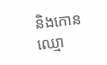និងកោនឈ្មោ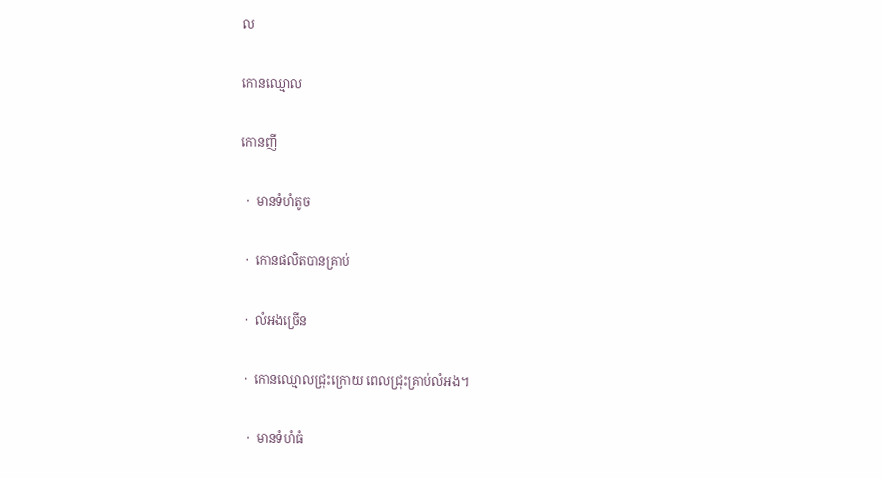ល

កោនឈ្មោល

កោនញី

  ·  មានទំហំតូច

  ·  កោនផលិតបានគ្រាប់

  ·  លំអងច្រើន

  ·  កោនឈ្មោលជ្រុះក្រោយ ពេលជ្រុះគ្រាប់លំអង។

   ·  មានទំហំធំ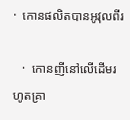·  កោនផលិតបានអូវុលពីរ

   ·  កោនញីនៅលើដើមរហូតគ្រា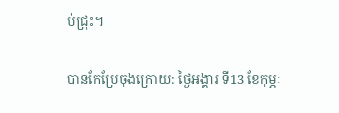ប់ជ្រុះ។

បានកែប្រែចុងក្រោយ: ថ្ងៃអង្គារ ទី13 ខែកុម្ភៈ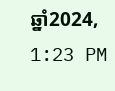ឆ្នាំ2024, 1:23 PM